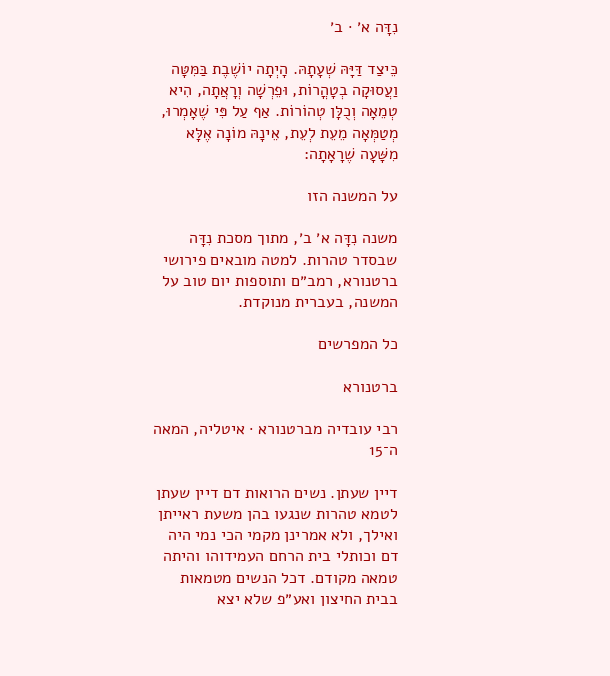נִדָּה א׳ · ב׳

כֵּיצַד דַּיָּהּ שְׁעָתָהּ. הָיְתָה יוֹשֶׁבֶת בַּמִּטָּה וַעֲסוּקָה בְטָהֳרוֹת, וּפֵרְשָׁה וְרָאֲתָה, הִיא טְמֵאָה וְכֻלָּן טְהוֹרוֹת. אַף עַל פִּי שֶׁאָמְרוּ, מְטַמְּאָה מֵעֵת לְעֵת, אֵינָהּ מוֹנָה אֶלָּא מִשָּׁעָה שֶׁרָאָתָה:

על המשנה הזו

משנה נִדָּה א׳ ב׳, מתוך מסכת נִדָּה שבסדר טהרות. למטה מובאים פירושי ברטנורא, רמב״ם ותוספות יום טוב על המשנה, בעברית מנוקדת.

כל המפרשים

ברטנורא

רבי עובדיה מברטנורא · איטליה, המאה ה־15

דיין שעתן. נשים הרואות דם דיין שעתן לטמא טהרות שנגעו בהן משעת ראייתן ואילך, ולא אמרינן מקמי הכי נמי היה דם וכותלי בית הרחם העמידוהו והיתה טמאה מקודם. דכל הנשים מטמאות בבית החיצון ואע״פ שלא יצא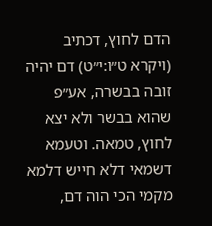הדם לחוץ, דכתיב (ויקרא ט״ו:י״ט) דם יהיה זובה בבשרה, אע״פ שהוא בבשר ולא יצא לחוץ, טמאה. וטעמא דשמאי דלא חייש דלמא מקמי הכי הוה דם,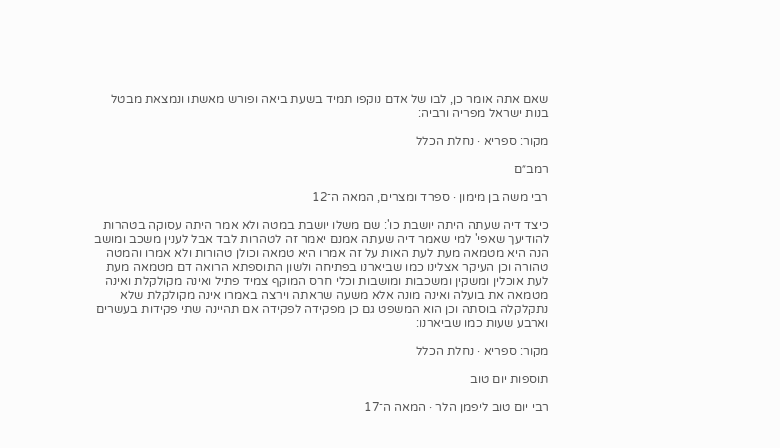שאם אתה אומר כן, לבו של אדם נוקפו תמיד בשעת ביאה ופורש מאשתו ונמצאת מבטל בנות ישראל מפריה ורביה:

מקור: ספריא · נחלת הכלל

רמב״ם

רבי משה בן מימון · ספרד ומצרים, המאה ה־12

כיצד דיה שעתה היתה יושבת כו': שם משלו יושבת במטה ולא אמר היתה עסוקה בטהרות להודיעך שאפי' למי שאמר דיה שעתה אמנם יאמר זה לטהרות לבד אבל לענין משכב ומושב הנה היא מטמאה מעת לעת האות על זה אמרו היא טמאה וכולן טהורות ולא אמרו והמטה טהורה וכן העיקר אצלינו כמו שביארנו בפתיחה ולשון התוספתא הרואה דם מטמאה מעת לעת אוכלין ומשקין ומשכבות ומושבות וכלי חרס המוקף צמיד פתיל ואינה מקולקלת ואינה מטמאה את בועלה ואינה מונה אלא משעה שראתה וירצה באמרו אינה מקולקלת שלא נתקלקלה בוסתה וכן הוא המשפט גם כן מפקידה לפקידה אם תהיינה שתי פקידות בעשרים וארבע שעות כמו שביארנו:

מקור: ספריא · נחלת הכלל

תוספות יום טוב

רבי יום טוב ליפמן הלר · המאה ה־17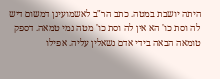היתה יושבת במטה. כתב הר"ב לאשמועינן דמשום דיש לה וסת כו' הא אין לה וסת כו' מטה נמי טמאה. דספק טומאה הבאה בידי אדם נשאלין עליה. אפילו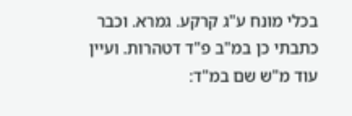בכלי מונח ע"ג קרקע. גמרא. וכבר כתבתי כן במ"ב פ"ד דטהרות. ועיין עוד מ"ש שם במ"ד: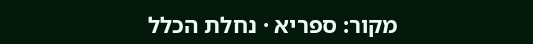מקור: ספריא · נחלת הכלל